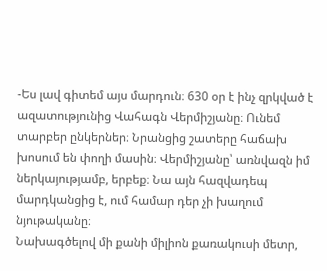-Ես լավ գիտեմ այս մարդուն։ 630 օր է ինչ զրկված է ազատությունից Վահագն Վերմիշյանը։ Ունեմ տարբեր ընկերներ։ Նրանցից շատերը հաճախ խոսում են փողի մասին։ Վերմիշյանը՝ առնվազն իմ ներկայությամբ, երբեք։ Նա այն հազվադեպ մարդկանցից է, ում համար դեր չի խաղում նյութականը։
Նախագծելով մի քանի միլիոն քառակուսի մետր,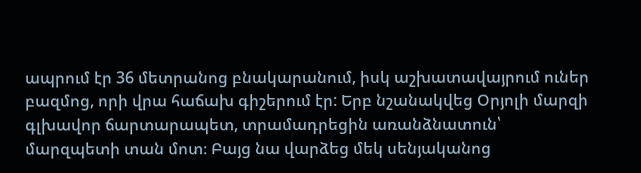ապրում էր 36 մետրանոց բնակարանում, իսկ աշխատավայրում ուներ բազմոց, որի վրա հաճախ գիշերում էր: Երբ նշանակվեց Օրյոլի մարզի գլխավոր ճարտարապետ, տրամադրեցին առանձնատուն՝ մարզպետի տան մոտ։ Բայց նա վարձեց մեկ սենյականոց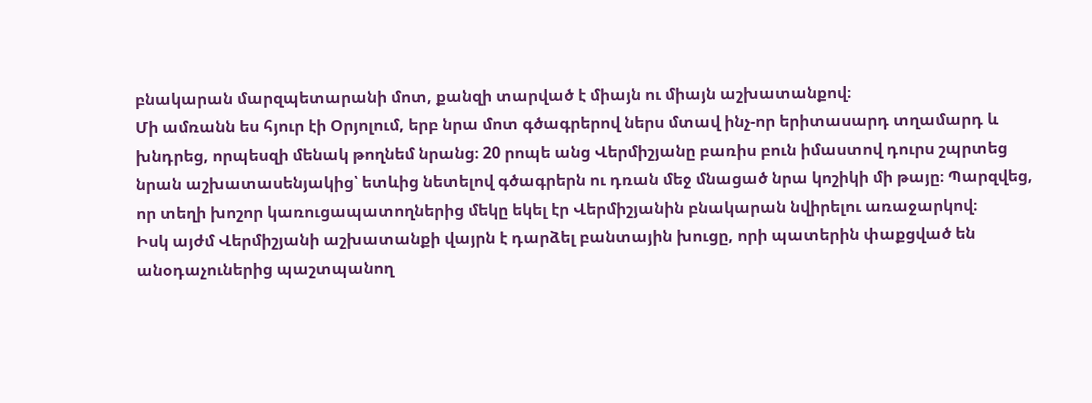բնակարան մարզպետարանի մոտ, քանզի տարված է միայն ու միայն աշխատանքով։
Մի ամռանն ես հյուր էի Օրյոլում, երբ նրա մոտ գծագրերով ներս մտավ ինչ-որ երիտասարդ տղամարդ և խնդրեց, որպեսզի մենակ թողնեմ նրանց։ 20 րոպե անց Վերմիշյանը բառիս բուն իմաստով դուրս շպրտեց նրան աշխատասենյակից՝ ետևից նետելով գծագրերն ու դռան մեջ մնացած նրա կոշիկի մի թայը։ Պարզվեց, որ տեղի խոշոր կառուցապատողներից մեկը եկել էր Վերմիշյանին բնակարան նվիրելու առաջարկով։
Իսկ այժմ Վերմիշյանի աշխատանքի վայրն է դարձել բանտային խուցը, որի պատերին փաքցված են անօդաչուներից պաշտպանող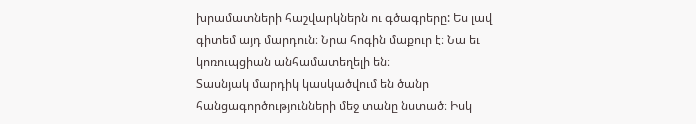խրամատների հաշվարկներն ու գծագրերը: Ես լավ գիտեմ այդ մարդուն։ Նրա հոգին մաքուր է։ Նա եւ կոռուպցիան անհամատեղելի են։
Տասնյակ մարդիկ կասկածվում են ծանր հանցագործությունների մեջ տանը նստած։ Իսկ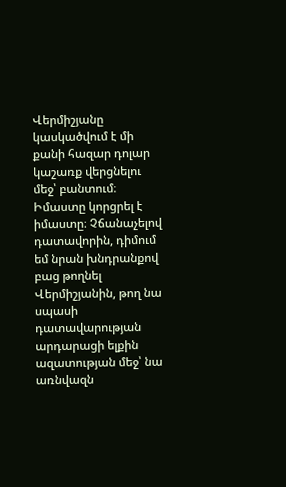Վերմիշյանը կասկածվում է մի քանի հազար դոլար կաշառք վերցնելու մեջ՝ բանտում։ Իմաստը կորցրել է իմաստը։ Չճանաչելով դատավորին, դիմում եմ նրան խնդրանքով բաց թողնել Վերմիշյանին, թող նա սպասի դատավարության արդարացի ելքին ազատության մեջ՝ նա առնվազն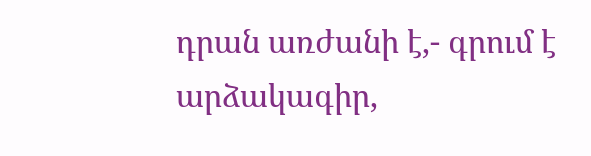դրան առժանի է,- գրում է արձակագիր,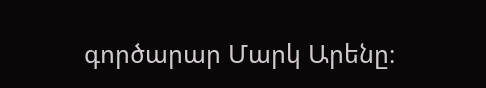գործարար Մարկ Արենը։